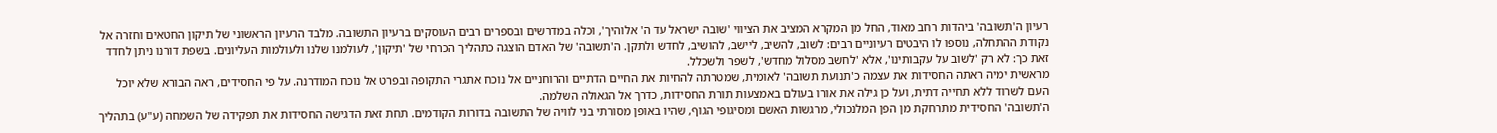רעיון ה'תשובה' ביהדות רחב מאוד, החל מן המקרא המציב את הציווי 'שובה ישראל עד ה' אלוהיך', וכלה במדרשים ובספרים רבים העוסקים ברעיון התשובה. מלבד הרעיון הראשוני של תיקון החטאים וחזרה אל נקודת ההתחלה, נוספו לו היבטים רעיוניים רבים: לשוב, להשיב, ליישב, להושיב, לחדש ולתקן. ה'תשובה' של האדם הוצגה כתהליך הכרחי של 'תיקון', לעולמנו שלנו ולעולמות העליונים. בשפת דורנו ניתן לחדד זאת כך: לא רק 'לשוב על עקבותינו', אלא 'לחשב מסלול מחדש', לשפר ולשכלל.
מראשית ימיה ראתה החסידות את עצמה כ'תנועת תשובה' לאומית, שמטרתה להחיות את החיים הדתיים והרוחניים אל נוכח אתגרי התקופה ובפרט אל נוכח המודרנה. על פי החסידים, ראה הבורא שלא יוכל העם לשרוד ללא תחייה דתית, ועל כן גילה את אורו בעולם באמצעות תורת החסידות, כדרך אל הגאולה השלמה.
ה'תשובה' החסידית מתרחקת מן הפן המלנכולי, מרגשות האשם ומסיגופי הגוף, שהיו באופן מסורתי בני לוויה של התשובה בדורות הקודמים. תחת זאת הדגישה החסידות את תפקידה של השמחה (ע"ע) בתהליך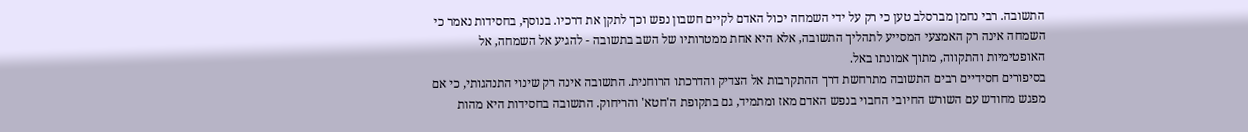התשובה. רבי נחמן מברסלב טען כי רק על ידי השמחה יכול האדם לקיים חשבון נפש וכך לתקן את דרכיו. בנוסף, בחסידות נאמר כי השמחה אינה רק האמצעי המסייע לתהליך התשובה, אלא היא אחת ממטרותיו של השב בתשובה - להגיע אל השמחה, אל האופטימיות והתקווה, מתוך אמונתו באל.
בסיפורים חסידיים רבים התשובה מתרחשת דרך ההתקרבות אל הצדיק והדרכתו הרוחנית. התשובה אינה רק שינוי התנהגותי, כי אם מפגש מחודש עם השורש החיובי החבוי בנפש האדם מאז ומתמיד, גם בתקופת ה'חטא' והריחוק. התשובה בחסידות היא מהות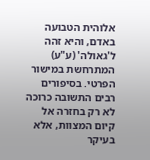אלוהית הטבועה באדם, והיא זהה ל'גאולה' (ע"ע) המתרחשת במישור הפרטי. בסיפורים רבים התשובה כרוכה לא רק בחזרה אל קיום המצוות, אלא בעיקר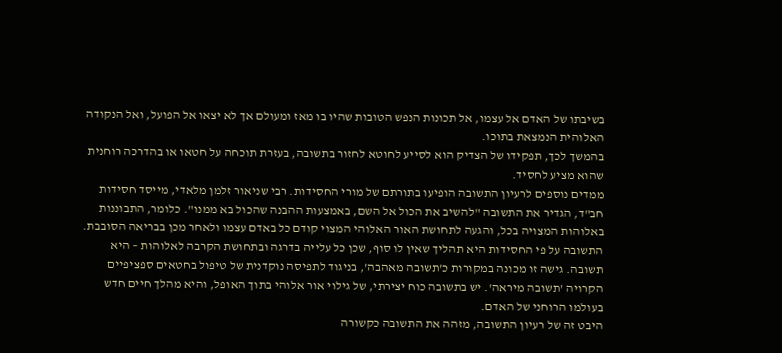בשיבתו של האדם אל עצמו, אל תכונות הנפש הטובות שהיו בו מאז ומעולם אך לא יצאו אל הפועל, ואל הנקודה האלוהית הנמצאת בתוכו.
בהמשך לכך, תפקידו של הצדיק הוא לסייע לחוטא לחזור בתשובה, בעזרת תוכחה על חטאו או בהדרכה רוחנית שהוא מציע לחסיד.
ממדים נוספים לרעיון התשובה הופיעו בתורתם של מורי החסידות. רבי שניאור זלמן מלאדי, מייסד חסידות חב"ד, הגדיר את התשובה "להשיב את הכול אל השם, באמצעות ההבנה שהכול בא ממנו". כלומר, התבוננות באלוהות המצויה בכל, והגעה לתחושת האור האלוהי המצוי קודם כל באדם עצמו ולאחר מכן בבריאה הסובבת. התשובה על פי החסידות היא תהליך שאין לו סוף, שכן כל עלייה בדרגה ובתחושת הקרבה לאלוהות – היא תשובה. גישה זו מכונה במקורות כ'תשובה מאהבה', בניגוד לתפיסה נוקדנית של טיפול בחטאים ספציפיים הקרויה 'תשובה מיראה'. יש בתשובה כוח יצירתי, של גילוי אור אלוהי בתוך האופל, והיא מהלך חיים חדש בעולמו הרוחני של האדם.
היבט זה של רעיון התשובה, מזהה את התשובה כקשורה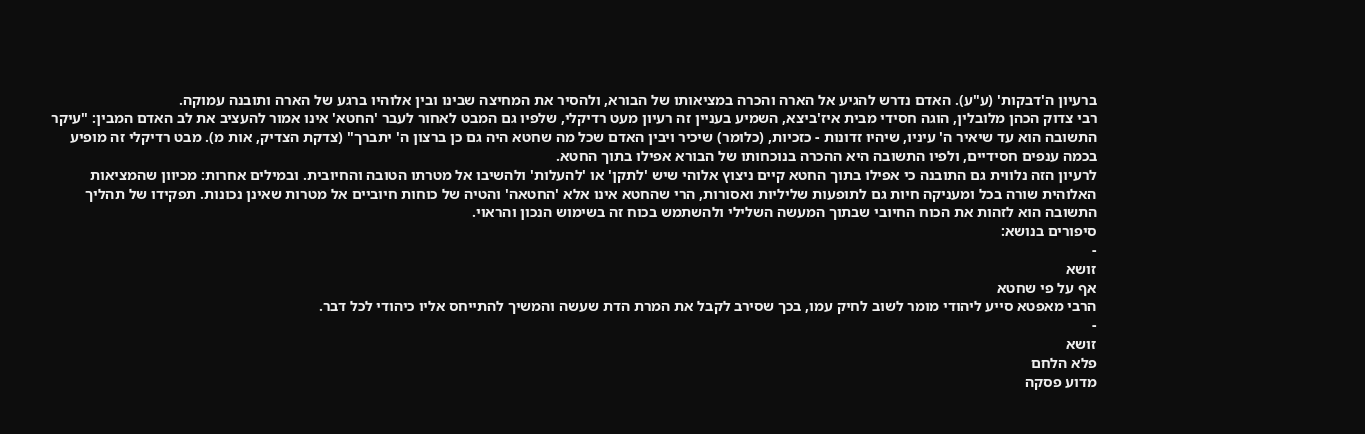ברעיון ה'דבקות' (ע"ע). האדם נדרש להגיע אל הארה והכרה במציאותו של הבורא, ולהסיר את המחיצה שבינו ובין אלוהיו ברגע של הארה ותובנה עמוקה.
רבי צדוק הכהן מלובלין, הוגה חסידי מבית איז'ביצא, השמיע בעניין זה רעיון מעט רדיקלי, שלפיו גם המבט לאחור לעבר 'החטא' אינו אמור להעציב את לב האדם המבין: "עיקר התשובה הוא עד שיאיר ה' עיניו, שיהיו זדונות - כזכיות, (כלומר) שיכיר ויבין האדם שכל מה שחטא היה גם כן ברצון ה' יתברך" (צדקת הצדיק, אות מ). מבט רדיקלי זה מופיע בכמה ענפים חסידיים, ולפיו התשובה היא ההכרה בנוכחותו של הבורא אפילו בתוך החטא.
לרעיון הזה נלווית גם התובנה כי אפילו בתוך החטא קיים ניצוץ אלוהי שיש 'לתקן' או 'להעלות' ולהשיבו אל מטרתו הטובה והחיובית. ובמילים אחרות: מכיוון שהמציאות האלוהית שורה בכל ומעניקה חיות גם לתופעות שליליות ואסורות, הרי שהחטא אינו אלא 'החטאה' והטיה של כוחות חיוביים אל מטרות שאינן נכונות. תפקידו של תהליך התשובה הוא לזהות את הכוח החיובי שבתוך המעשה השלילי ולהשתמש בכוח זה בשימוש הנכון והראוי.
סיפורים בנושא:
-
זושא
אף על פי שחטא
הרבי מאפטא סייע ליהודי מומר לשוב לחיק עמו, בכך שסירב לקבל את המרת הדת שעשה והמשיך להתייחס אליו כיהודי לכל דבר.
-
זושא
פלא הלחם
מדוע פסקה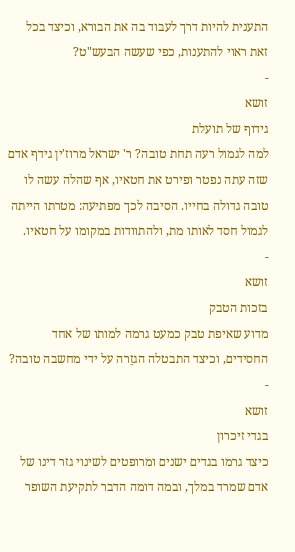התענית להיות דרך לעבוד בה את הבורא, וכיצד בכל זאת ראוי להתענות, כפי שעשה הבעש"ט?
-
זושא
גידוף של תועלת
למה לגמול רעה תחת טובה? ר' ישראל מרוז'ין גידף אדם שזה עתה נפטר ופירט את חטאיו, אף שהלה עשה לו טובה גדולה בחייו. הסיבה לכך מפתיעה: מטרתו הייתה לגמול חסד לאותו מת, ולהתוודות במקומו על חטאיו.
-
זושא
בזכות הטבק
מדוע שאיפת טבק כמעט גרמה למותו של אחד החסידים, וכיצד התבטלה הגזֵרה על ידי מחשבה טובה?
-
זושא
בגדי זיכרון
כיצד גרמו בגדים ישנים ומרופטים לשינוי גזר דינו של אדם שמרד במלך, ובמה דומה הדבר לתקיעת השופר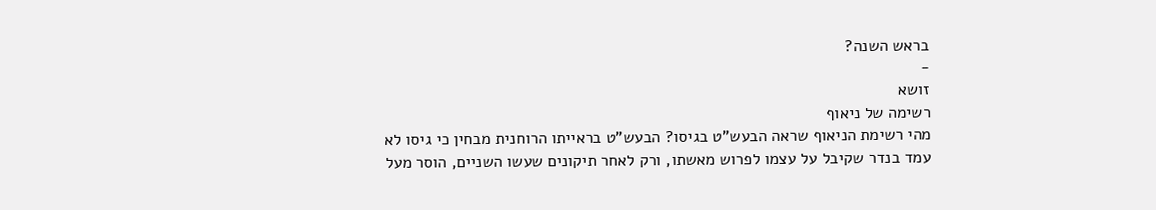בראש השנה?
-
זושא
רשימה של ניאוף
מהי רשימת הניאוף שראה הבעש"ט בגיסו? הבעש"ט בראייתו הרוחנית מבחין כי גיסו לא עמד בנדר שקיבל על עצמו לפרוש מאשתו, ורק לאחר תיקונים שעשו השניים, הוסר מעל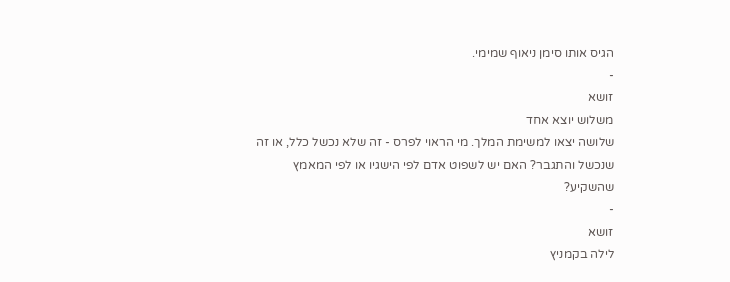הגיס אותו סימן ניאוף שמימי.
-
זושא
משלוש יוצא אחד
שלושה יצאו למשימת המלך. מי הראוי לפרס - זה שלא נכשל כלל, או זה שנכשל והתגבר? האם יש לשפוט אדם לפי הישגיו או לפי המאמץ שהשקיע?
-
זושא
לילה בקמניץ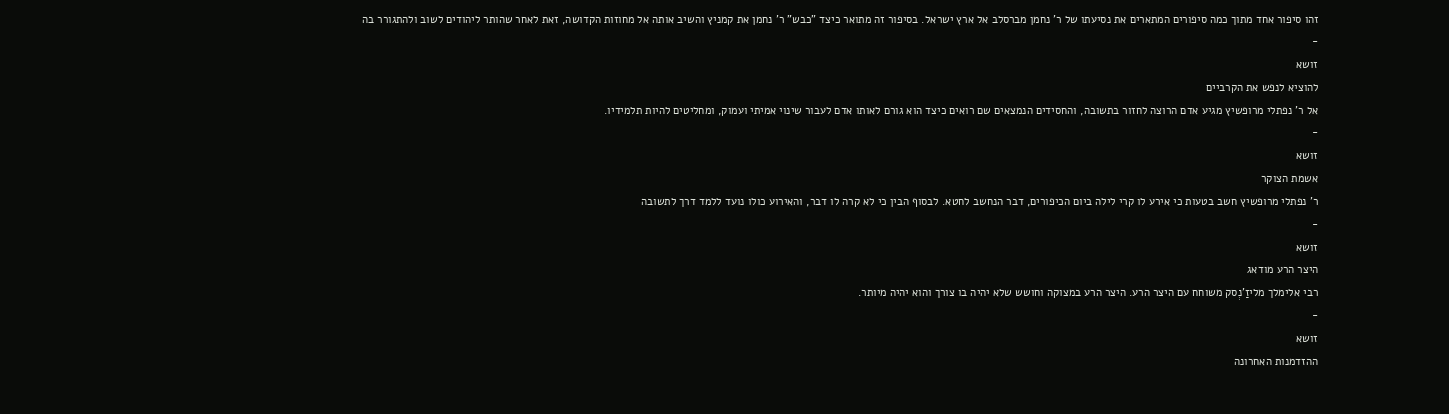זהו סיפור אחד מתוך כמה סיפורים המתארים את נסיעתו של ר' נחמן מברסלב אל ארץ ישראל. בסיפור זה מתואר כיצד "כבש" ר' נחמן את קמניץ והשיב אותה אל מחוזות הקדושה, זאת לאחר שהותר ליהודים לשוב ולהתגורר בה
-
זושא
להוציא לנפש את הקרביים
אל ר' נפתלי מרופשיץ מגיע אדם הרוצה לחזור בתשובה, והחסידים הנמצאים שם רואים כיצד הוא גורם לאותו אדם לעבור שינוי אמיתי ועמוק, ומחליטים להיות תלמידיו.
-
זושא
אשמת הצוקר
ר' נפתלי מרופשיץ חשב בטעות כי אירע לו קרי לילה ביום הכיפורים, דבר הנחשב לחטא. לבסוף הבין כי לא קרה לו דבר, והאירוע כולו נועד ללמד דרך לתשובה
-
זושא
היצר הרע מודאג
רבי אלימלך מליזַ'נְסק משוחח עם היצר הרע. היצר הרע במצוקה וחושש שלא יהיה בו צורך והוא יהיה מיותר.
-
זושא
ההזדמנות האחרונה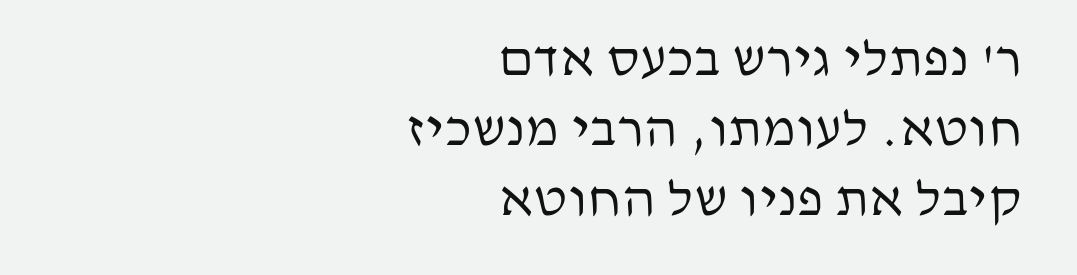ר' נפתלי גירש בכעס אדם חוטא. לעומתו, הרבי מנשכיז קיבל את פניו של החוטא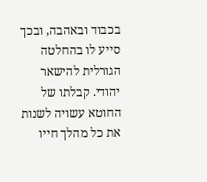בכבוד ובאהבה, ובכך סייע לו בהחלטה הגורלית להישאר יהודי. קבלתו של החוטא עשויה לשנות את כל מהלך חייו